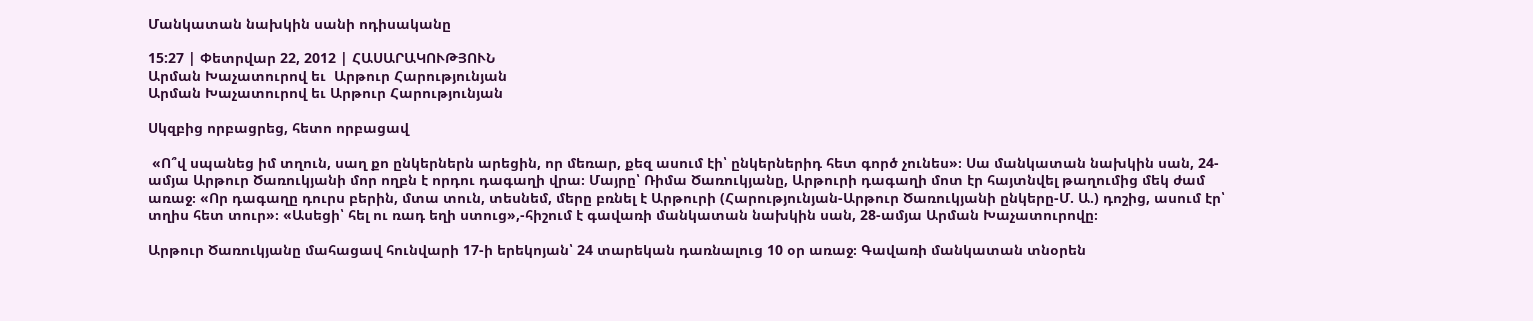Մանկատան նախկին սանի ոդիսականը

15:27 | Փետրվար 22, 2012 | ՀԱՍԱՐԱԿՈՒԹՅՈՒՆ
Արման Խաչատուրով եւ  Արթուր Հարությունյան
Արման Խաչատուրով եւ Արթուր Հարությունյան

Սկզբից որբացրեց, հետո որբացավ

 «Ո՞վ սպանեց իմ տղուն, սաղ քո ընկերներն արեցին, որ մեռար, քեզ ասում էի՝ ընկերներիդ հետ գործ չունես»։ Սա մանկատան նախկին սան, 24-ամյա Արթուր Ծառուկյանի մոր ողբն է որդու դագաղի վրա։ Մայրը՝ Ռիմա Ծառուկյանը, Արթուրի դագաղի մոտ էր հայտնվել թաղումից մեկ ժամ առաջ։ «Որ դագաղը դուրս բերին, մտա տուն, տեսնեմ, մերը բռնել է Արթուրի (Հարությունյան-Արթուր Ծառուկյանի ընկերը-Մ. Ա.) դոշից, ասում էր՝ տղիս հետ տուր»։ «Ասեցի՝ հել ու ռադ եղի ստուց»,-հիշում է գավառի մանկատան նախկին սան, 28-ամյա Արման Խաչատուրովը։

Արթուր Ծառուկյանը մահացավ հունվարի 17-ի երեկոյան՝ 24 տարեկան դառնալուց 10 օր առաջ։ Գավառի մանկատան տնօրեն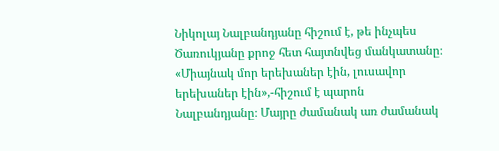Նիկոլայ Նալբանդյանը հիշում է, թե ինչպես Ծառուկյանը քրոջ հետ հայտնվեց մանկատանը։ «Միայնակ մոր երեխաներ էին, լուսավոր երեխաներ էին»,-հիշում է պարոն Նալբանդյանը։ Մայրը ժամանակ առ ժամանակ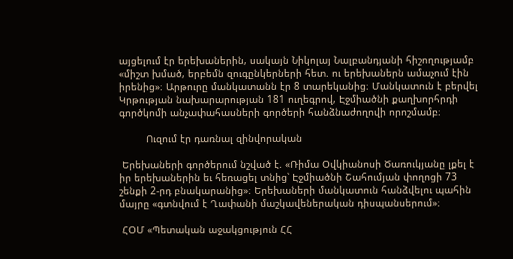այցելում էր երեխաներին, սակայն Նիկոլայ Նալբանդյանի հիշողությամբ «միշտ խմած, երբեմն զուգընկերների հետ. ու երեխաներն ամաչում էին իրենից»։ Արթուրը մանկատանն էր 8 տարեկանից։ Մանկատուն է բերվել Կրթության նախարարության 181 ուղեգրով, Էջմիածնի քաղխորհրդի գործկոմի անչափահասների գործերի հանձնաժողովի որոշմամբ։

         Ուզում էր դառնալ զինվորական

 Երեխաների գործերում նշված է. «Ռիմա Օվկիանոսի Ծառուկյանը լքել է իր երեխաներին եւ հեռացել տնից՝ Էջմիածնի Շահումյան փողոցի 73 շենքի 2-րդ բնակարանից»։ Երեխաների մանկատուն հանձվելու պահին մայրը «գտնվում է Ղափանի մաշկավեներական դիսպանսերում»։

 ՀՕՄ «Պետական աջակցություն ՀՀ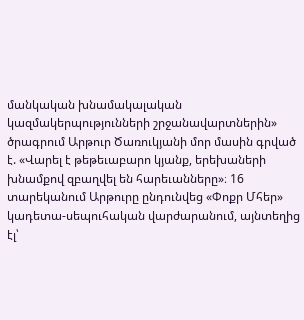մանկական խնամակալական կազմակերպությունների շրջանավարտներին» ծրագրում Արթուր Ծառուկյանի մոր մասին գրված է. «Վարել է թեթեւաբարո կյանք, երեխաների խնամքով զբաղվել են հարեւանները»։ 16 տարեկանում Արթուրը ընդունվեց «Փոքր Մհեր» կադետա-սեպուհական վարժարանում, այնտեղից էլ՝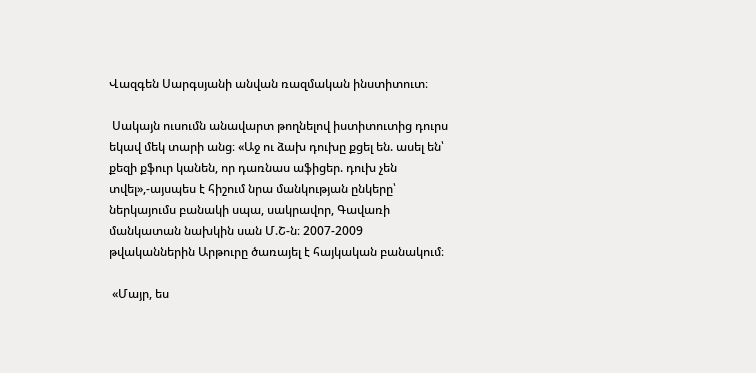Վազգեն Սարգսյանի անվան ռազմական ինստիտուտ։

 Սակայն ուսումն անավարտ թողնելով իստիտուտից դուրս եկավ մեկ տարի անց։ «Աջ ու ձախ դուխը քցել են. ասել են՝ քեզի քֆուր կանեն, որ դառնաս աֆիցեր. դուխ չեն տվել»,-այսպես է հիշում նրա մանկության ընկերը՝ ներկայումս բանակի սպա, սակրավոր, Գավառի մանկատան նախկին սան Մ.Շ-ն։ 2007-2009 թվականներին Արթուրը ծառայել է հայկական բանակում։

 «Մայր, ես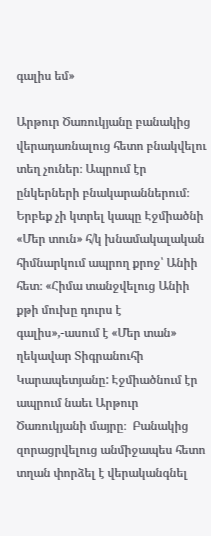գալիս եմ»

Արթուր Ծառուկյանը բանակից վերադառնալուց հետո բնակվելու տեղ չուներ։ Ապրում էր ընկերների բնակարաններում։ Երբեք չի կտրել կապը Էջմիածնի «Մեր տուն» հ/կ խնամակալական հիմնարկում ապրող քրոջ՝ Անիի հետ։ «Հիմա տանջվելուց Անիի քթի մուխը դուրս է գալիս»,-ասում է «Մեր տան» ղեկավար Տիգրանուհի Կարապետյանը: Էջմիածնում էր ապրում նաեւ Արթուր Ծառուկյանի մայրը։  Բանակից զորացրվելուց անմիջապես հետո տղան փորձել է վերականգնել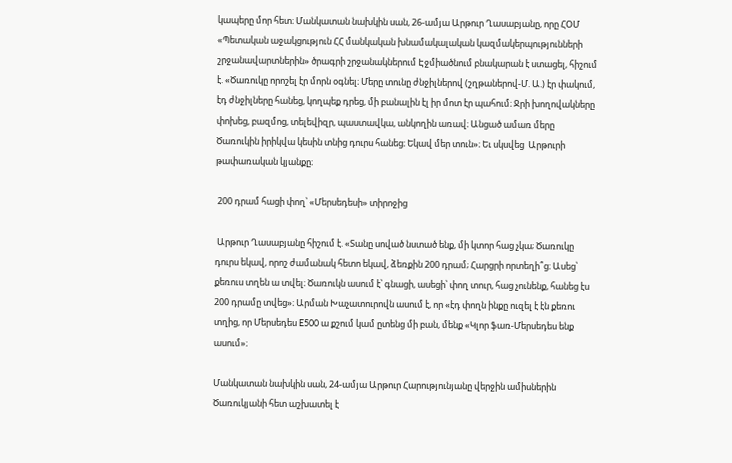կապերը մոր հետ։ Մանկատան նախկին սան, 26-ամյա Արթուր Ղասաբյանը, որը ՀՕՄ «Պետական աջակցություն ՀՀ մանկական խնամակալական կազմակերպությունների շրջանավարտներին» ծրագրի շրջանակներում Էջմիածնում բնակարան է ստացել, հիշում է. «Ծառուկը որոշել էր մորն օգնել։ Մերը տունը ժնջիլներով (շղթաներով-Մ. Ա.) էր փակում, էդ ժնջիլները հանեց, կողպեք դրեց, մի բանալին էլ իր մոտ էր պահում։ Ջրի խողովակները փոխեց, բազմոց, տելեվիզր, պաստավկա, անկողին առավ։ Անցած ամառ մերը Ծառուկին իրիկվա կեսին տնից դուրս հանեց։ Եկավ մեր տուն»։ Եւ սկսվեց  Արթուրի թափառական կյանքը։

 200 դրամ հացի փող՝ «Մերսեդեսի» տիրոջից

 Արթուր Ղասաբյանը հիշում է. «Տանը սոված նստած ենք, մի կտոր հաց չկա; Ծառուկը դուրս եկավ, որոշ ժամանակ հետո եկավ, ձեռքին 200 դրամ; Հարցրի որտեղի՞ց։ Ասեց՝ քեռուս տղեն ա տվել։ Ծառուկն ասում է՝ գնացի, ասեցի՝ փող տուր, հաց չունենք, հանեց էս 200 դրամը տվեց»։ Արման Խաչատուրովն ասում է, որ «էդ փողն ինքը ուզել է էն քեռու տղից, որ Մերսեդես E500 ա քշում կամ ըտենց մի բան, մենք «Կլոր ֆառ-Մերսեդես ենք ասում»։

Մանկատան նախկին սան, 24-ամյա Արթուր Հարությունյանը վերջին ամիսներին Ծառուկյանի հետ աշխատել է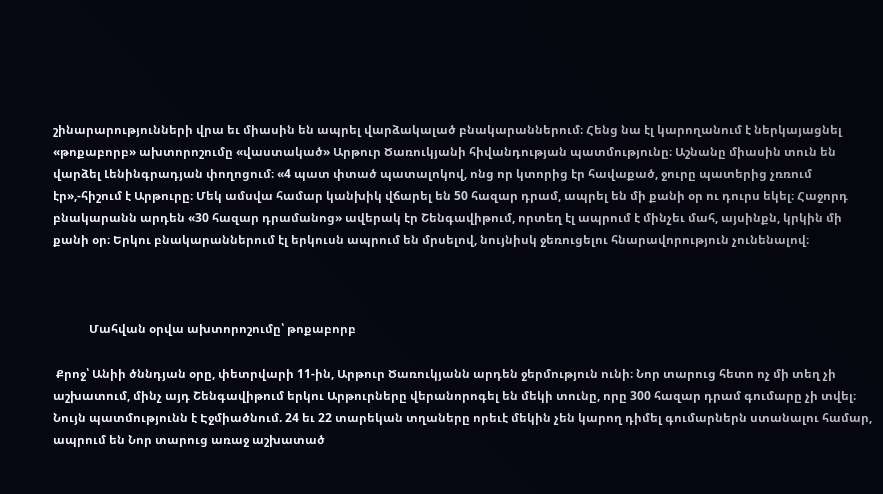շինարարությունների վրա եւ միասին են ապրել վարձակալած բնակարաններում։ Հենց նա էլ կարողանում է ներկայացնել «թոքաբորբ» ախտորոշումը «վաստակած» Արթուր Ծառուկյանի հիվանդության պատմությունը։ Աշնանը միասին տուն են վարձել Լենինգրադյան փողոցում։ «4 պատ փտած պատալոկով, ոնց որ կտորից էր հավաքած, ջուրը պատերից չռռում էր»,-հիշում է Արթուրը։ Մեկ ամսվա համար կանխիկ վճարել են 50 հազար դրամ, ապրել են մի քանի օր ու դուրս եկել։ Հաջորդ բնակարանն արդեն «30 հազար դրամանոց» ավերակ էր Շենգավիթում, որտեղ էլ ապրում է մինչեւ մահ, այսինքն, կրկին մի քանի օր։ Երկու բնակարաններում էլ երկուսն ապրում են մրսելով, նույնիսկ ջեռուցելու հնարավորություն չունենալով։



            Մահվան օրվա ախտորոշումը՝ թոքաբորբ

 Քրոջ՝ Անիի ծննդյան օրը, փետրվարի 11-ին, Արթուր Ծառուկյանն արդեն ջերմություն ունի։ Նոր տարուց հետո ոչ մի տեղ չի աշխատում, մինչ այդ Շենգավիթում երկու Արթուրները վերանորոգել են մեկի տունը, որը 300 հազար դրամ գումարը չի տվել։ Նույն պատմությունն է Էջմիածնում. 24 եւ 22 տարեկան տղաները որեւէ մեկին չեն կարող դիմել գումարներն ստանալու համար, ապրում են Նոր տարուց առաջ աշխատած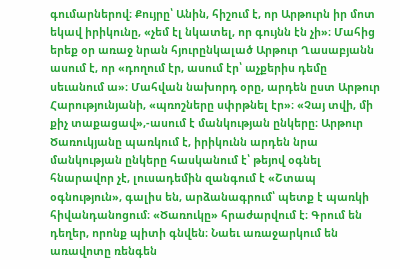գումարներով։ Քույրը՝ Անին, հիշում է, որ Արթուրն իր մոտ եկավ իրիկունը, «չեմ էլ նկատել, որ գույնն էն չի»։ Մահից երեք օր առաջ նրան հյուրընկալած Արթուր Ղասաբյանն ասում է, որ «դողում էր, ասում էր՝ աչքերիս դեմը սեւանում ա»։ Մահվան նախորդ օրը, արդեն ըստ Արթուր Հարությունյանի, «պռոշները սփրթնել էր»։ «Չայ տվի, մի քիչ տաքացավ»,-ասում է մանկության ընկերը։ Արթուր Ծառուկյանը պառկում է, իրիկունն արդեն նրա մանկության ընկերը հասկանում է՝ թեյով օգնել հնարավոր չէ, լուսադեմին զանգում է «Շտապ օգնություն», գալիս են, արձանագրում՝ պետք է պառկի հիվանդանոցում։ «Ծառուկը» հրաժարվում է։ Գրում են դեղեր, որոնք պիտի գնվեն։ Նաեւ առաջարկում են առավոտը ռենգեն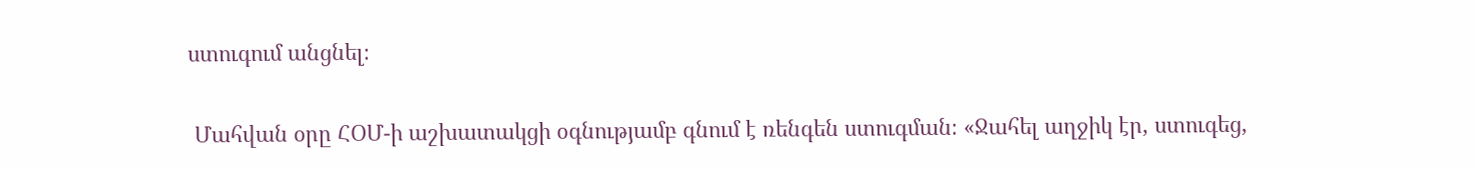ստուգում անցնել։

 Մահվան օրը ՀՕՄ-ի աշխատակցի օգնությամբ գնում է ռենգեն ստուգման։ «Ջահել աղջիկ էր, ստուգեց,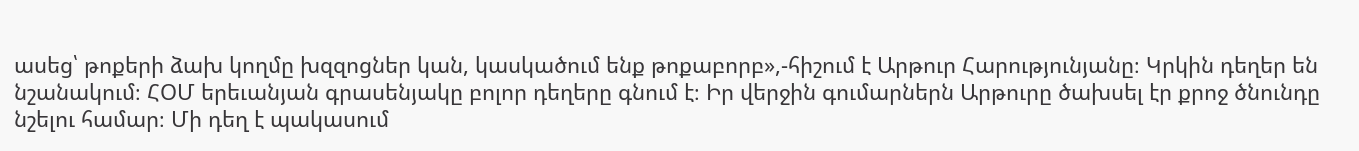ասեց՝ թոքերի ձախ կողմը խզզոցներ կան, կասկածում ենք թոքաբորբ»,-հիշում է Արթուր Հարությունյանը։ Կրկին դեղեր են նշանակում։ ՀՕՄ երեւանյան գրասենյակը բոլոր դեղերը գնում է։ Իր վերջին գումարներն Արթուրը ծախսել էր քրոջ ծնունդը նշելու համար։ Մի դեղ է պակասում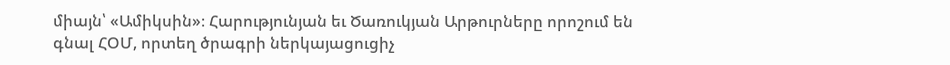միայն՝ «Ամիկսին»։ Հարությունյան եւ Ծառուկյան Արթուրները որոշում են գնալ ՀՕՄ, որտեղ ծրագրի ներկայացուցիչ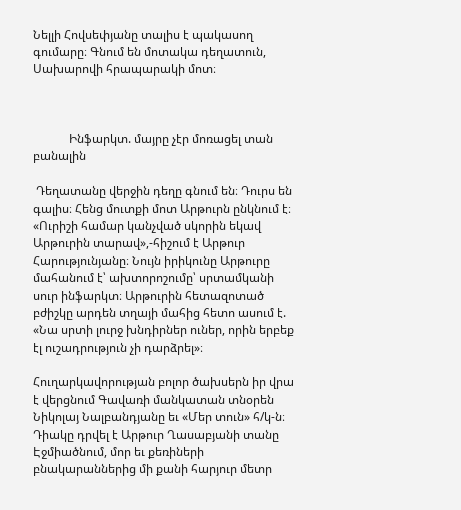Նելլի Հովսեփյանը տալիս է պակասող գումարը։ Գնում են մոտակա դեղատուն, Սախարովի հրապարակի մոտ։



            Ինֆարկտ. մայրը չէր մոռացել տան բանալին

 Դեղատանը վերջին դեղը գնում են։ Դուրս են գալիս։ Հենց մուտքի մոտ Արթուրն ընկնում է։ «Ուրիշի համար կանչված սկորին եկավ Արթուրին տարավ»,-հիշում է Արթուր Հարությունյանը։ Նույն իրիկունը Արթուրը մահանում է՝ ախտորոշումը՝ սրտամկանի սուր ինֆարկտ։ Արթուրին հետազոտած բժիշկը արդեն տղայի մահից հետո ասում է. «Նա սրտի լուրջ խնդիրներ ուներ, որին երբեք էլ ուշադրություն չի դարձրել»։

Հուղարկավորության բոլոր ծախսերն իր վրա է վերցնում Գավառի մանկատան տնօրեն Նիկոլայ Նալբանդյանը եւ «Մեր տուն» հ/կ-ն։ Դիակը դրվել է Արթուր Ղասաբյանի տանը Էջմիածնում, մոր եւ քեռիների բնակարաններից մի քանի հարյուր մետր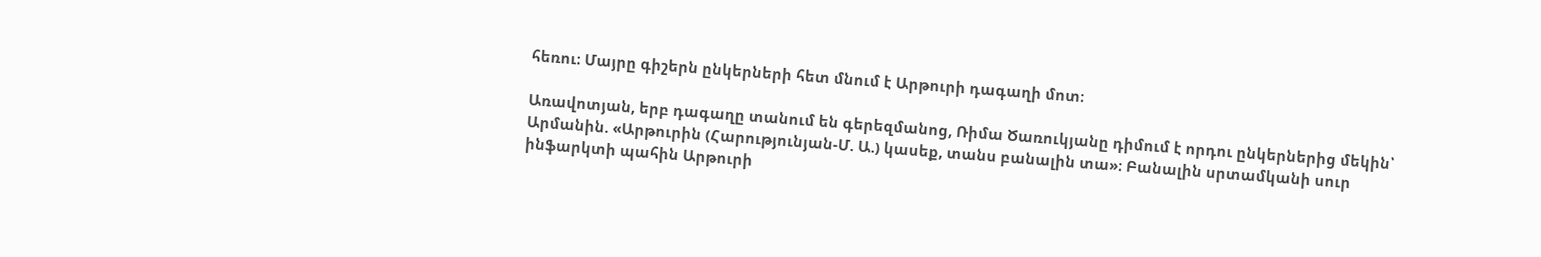հեռու։ Մայրը գիշերն ընկերների հետ մնում է Արթուրի դագաղի մոտ։

Առավոտյան, երբ դագաղը տանում են գերեզմանոց, Ռիմա Ծառուկյանը դիմում է որդու ընկերներից մեկին՝ Արմանին. «Արթուրին (Հարությունյան-Մ. Ա.) կասեք, տանս բանալին տա»։ Բանալին սրտամկանի սուր ինֆարկտի պահին Արթուրի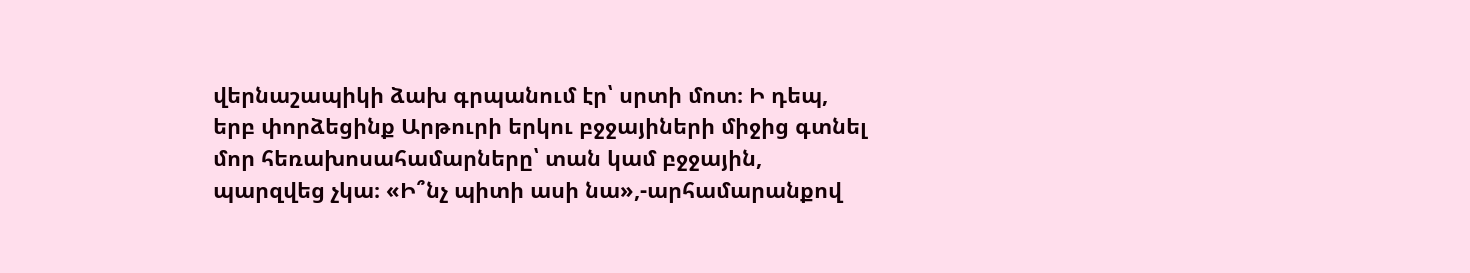վերնաշապիկի ձախ գրպանում էր՝ սրտի մոտ։ Ի դեպ, երբ փորձեցինք Արթուրի երկու բջջայիների միջից գտնել մոր հեռախոսահամարները՝ տան կամ բջջային, պարզվեց չկա։ «Ի՞նչ պիտի ասի նա»,-արհամարանքով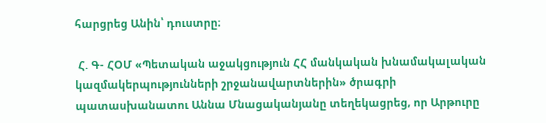հարցրեց Անին՝ դուստրը։

 Հ. Գ- ՀՕՄ «Պետական աջակցություն ՀՀ մանկական խնամակալական կազմակերպությունների շրջանավարտներին» ծրագրի պատասխանատու Աննա Մնացականյանը տեղեկացրեց, որ Արթուրը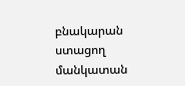բնակարան ստացող մանկատան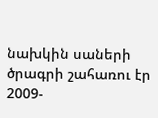նախկին սաների ծրագրի շահառու էր 2009-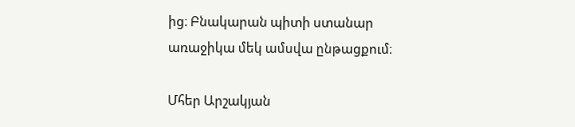ից։ Բնակարան պիտի ստանար առաջիկա մեկ ամսվա ընթացքում։

Մհեր Արշակյան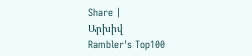Share |
Արխիվ
Rambler's Top100